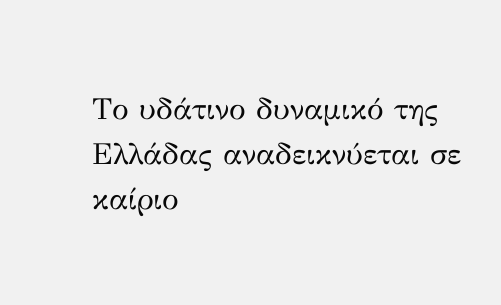Το υδάτινο δυναμικό της Ελλάδας αναδεικνύεται σε καίριο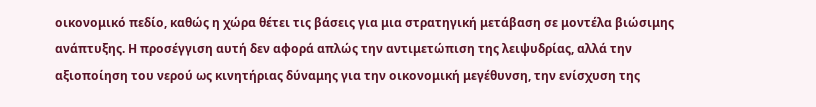οικονομικό πεδίο, καθώς η χώρα θέτει τις βάσεις για μια στρατηγική μετάβαση σε μοντέλα βιώσιμης ανάπτυξης. Η προσέγγιση αυτή δεν αφορά απλώς την αντιμετώπιση της λειψυδρίας, αλλά την αξιοποίηση του νερού ως κινητήριας δύναμης για την οικονομική μεγέθυνση, την ενίσχυση της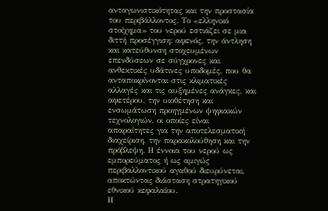ανταγωνιστικότητας και την προστασία του περιβάλλοντος. Το «ελληνικό στοίχημα» του νερού εστιάζει σε μια διττή προσέγγιση: αφενός, την άντληση και κατεύθυνση στοχευμένων επενδύσεων σε σύγχρονες και ανθεκτικές υδάτινες υποδομές, που θα ανταποκρίνονται στις κλιματικές αλλαγές και τις αυξημένες ανάγκες, και αφετέρου, την υιοθέτηση και ενσωμάτωση προηγμένων ψηφιακών τεχνολογιών, οι οποίες είναι απαραίτητες για την αποτελεσματική διαχείριση, την παρακολούθηση και την πρόβλεψη. Η έννοια του νερού ως εμπορεύματος ή ως αμιγώς περιβαλλοντικού αγαθού διευρύνεται, αποκτώντας διάσταση στρατηγικού εθνικού κεφαλαίου.
Η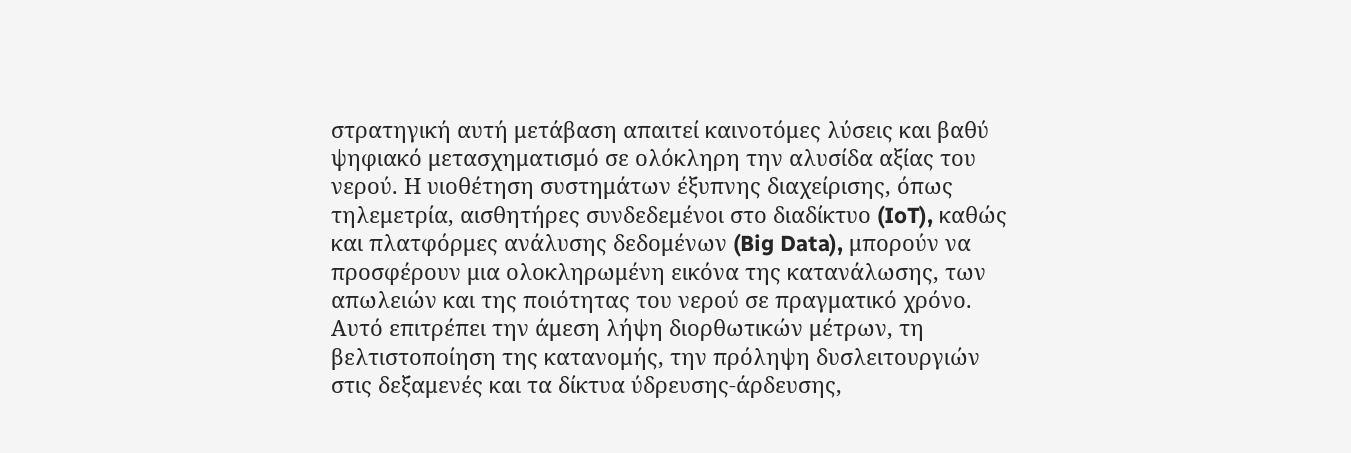στρατηγική αυτή μετάβαση απαιτεί καινοτόμες λύσεις και βαθύ ψηφιακό μετασχηματισμό σε ολόκληρη την αλυσίδα αξίας του νερού. Η υιοθέτηση συστημάτων έξυπνης διαχείρισης, όπως τηλεμετρία, αισθητήρες συνδεδεμένοι στο διαδίκτυο (IoT), καθώς και πλατφόρμες ανάλυσης δεδομένων (Big Data), μπορούν να προσφέρουν μια ολοκληρωμένη εικόνα της κατανάλωσης, των απωλειών και της ποιότητας του νερού σε πραγματικό χρόνο. Αυτό επιτρέπει την άμεση λήψη διορθωτικών μέτρων, τη βελτιστοποίηση της κατανομής, την πρόληψη δυσλειτουργιών στις δεξαμενές και τα δίκτυα ύδρευσης-άρδευσης,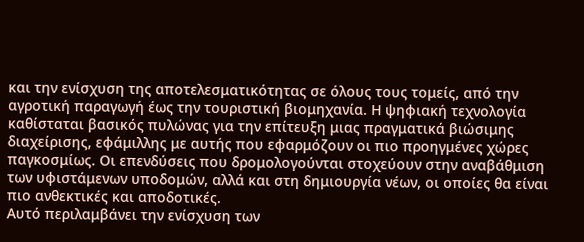και την ενίσχυση της αποτελεσματικότητας σε όλους τους τομείς, από την αγροτική παραγωγή έως την τουριστική βιομηχανία. Η ψηφιακή τεχνολογία καθίσταται βασικός πυλώνας για την επίτευξη μιας πραγματικά βιώσιμης διαχείρισης, εφάμιλλης με αυτής που εφαρμόζουν οι πιο προηγμένες χώρες παγκοσμίως. Οι επενδύσεις που δρομολογούνται στοχεύουν στην αναβάθμιση των υφιστάμενων υποδομών, αλλά και στη δημιουργία νέων, οι οποίες θα είναι πιο ανθεκτικές και αποδοτικές.
Αυτό περιλαμβάνει την ενίσχυση των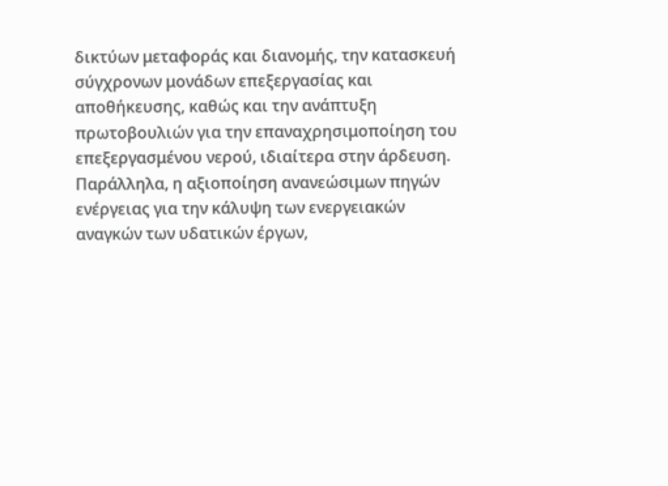δικτύων μεταφοράς και διανομής, την κατασκευή σύγχρονων μονάδων επεξεργασίας και αποθήκευσης, καθώς και την ανάπτυξη πρωτοβουλιών για την επαναχρησιμοποίηση του επεξεργασμένου νερού, ιδιαίτερα στην άρδευση. Παράλληλα, η αξιοποίηση ανανεώσιμων πηγών ενέργειας για την κάλυψη των ενεργειακών αναγκών των υδατικών έργων,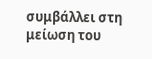συμβάλλει στη μείωση του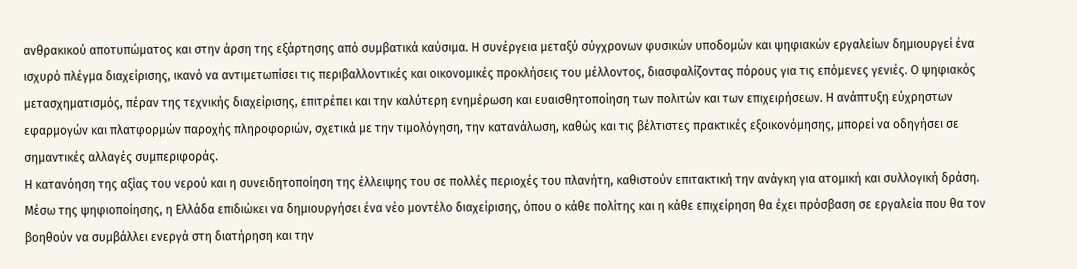ανθρακικού αποτυπώματος και στην άρση της εξάρτησης από συμβατικά καύσιμα. Η συνέργεια μεταξύ σύγχρονων φυσικών υποδομών και ψηφιακών εργαλείων δημιουργεί ένα ισχυρό πλέγμα διαχείρισης, ικανό να αντιμετωπίσει τις περιβαλλοντικές και οικονομικές προκλήσεις του μέλλοντος, διασφαλίζοντας πόρους για τις επόμενες γενιές. Ο ψηφιακός μετασχηματισμός, πέραν της τεχνικής διαχείρισης, επιτρέπει και την καλύτερη ενημέρωση και ευαισθητοποίηση των πολιτών και των επιχειρήσεων. Η ανάπτυξη εύχρηστων εφαρμογών και πλατφορμών παροχής πληροφοριών, σχετικά με την τιμολόγηση, την κατανάλωση, καθώς και τις βέλτιστες πρακτικές εξοικονόμησης, μπορεί να οδηγήσει σε σημαντικές αλλαγές συμπεριφοράς.
Η κατανόηση της αξίας του νερού και η συνειδητοποίηση της έλλειψης του σε πολλές περιοχές του πλανήτη, καθιστούν επιτακτική την ανάγκη για ατομική και συλλογική δράση. Μέσω της ψηφιοποίησης, η Ελλάδα επιδιώκει να δημιουργήσει ένα νέο μοντέλο διαχείρισης, όπου ο κάθε πολίτης και η κάθε επιχείρηση θα έχει πρόσβαση σε εργαλεία που θα τον βοηθούν να συμβάλλει ενεργά στη διατήρηση και την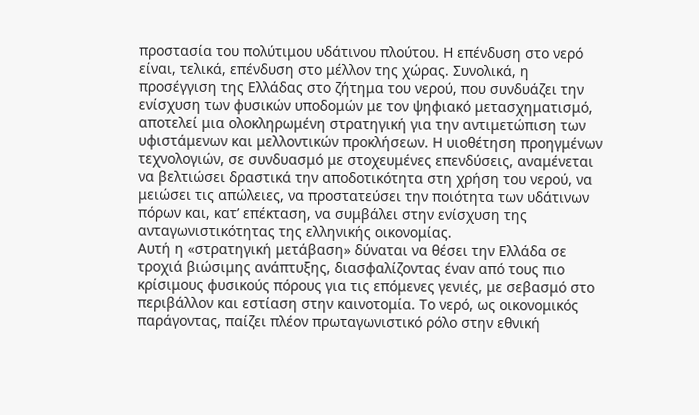προστασία του πολύτιμου υδάτινου πλούτου. Η επένδυση στο νερό είναι, τελικά, επένδυση στο μέλλον της χώρας. Συνολικά, η προσέγγιση της Ελλάδας στο ζήτημα του νερού, που συνδυάζει την ενίσχυση των φυσικών υποδομών με τον ψηφιακό μετασχηματισμό, αποτελεί μια ολοκληρωμένη στρατηγική για την αντιμετώπιση των υφιστάμενων και μελλοντικών προκλήσεων. Η υιοθέτηση προηγμένων τεχνολογιών, σε συνδυασμό με στοχευμένες επενδύσεις, αναμένεται να βελτιώσει δραστικά την αποδοτικότητα στη χρήση του νερού, να μειώσει τις απώλειες, να προστατεύσει την ποιότητα των υδάτινων πόρων και, κατ’ επέκταση, να συμβάλει στην ενίσχυση της ανταγωνιστικότητας της ελληνικής οικονομίας.
Αυτή η «στρατηγική μετάβαση» δύναται να θέσει την Ελλάδα σε τροχιά βιώσιμης ανάπτυξης, διασφαλίζοντας έναν από τους πιο κρίσιμους φυσικούς πόρους για τις επόμενες γενιές, με σεβασμό στο περιβάλλον και εστίαση στην καινοτομία. Το νερό, ως οικονομικός παράγοντας, παίζει πλέον πρωταγωνιστικό ρόλο στην εθνική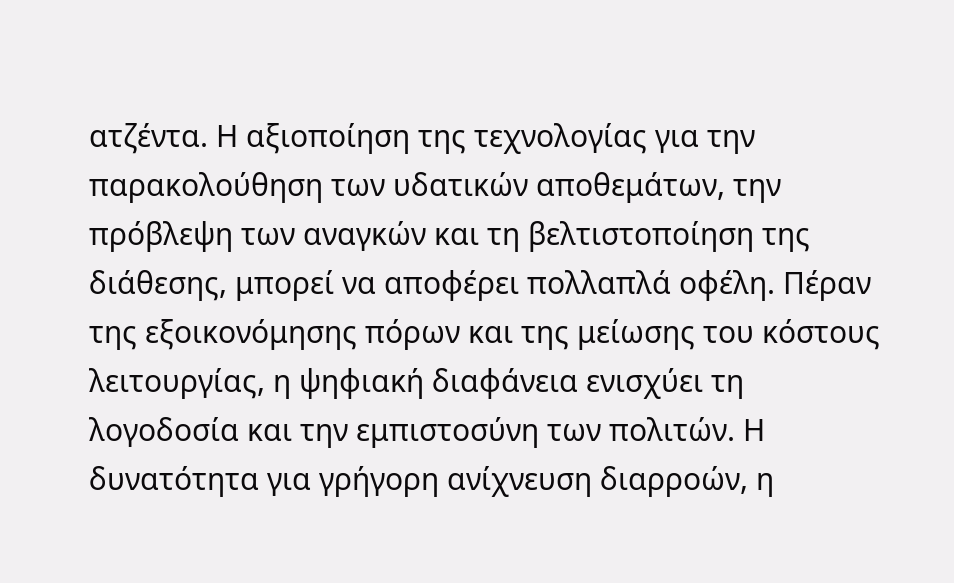ατζέντα. Η αξιοποίηση της τεχνολογίας για την παρακολούθηση των υδατικών αποθεμάτων, την πρόβλεψη των αναγκών και τη βελτιστοποίηση της διάθεσης, μπορεί να αποφέρει πολλαπλά οφέλη. Πέραν της εξοικονόμησης πόρων και της μείωσης του κόστους λειτουργίας, η ψηφιακή διαφάνεια ενισχύει τη λογοδοσία και την εμπιστοσύνη των πολιτών. Η δυνατότητα για γρήγορη ανίχνευση διαρροών, η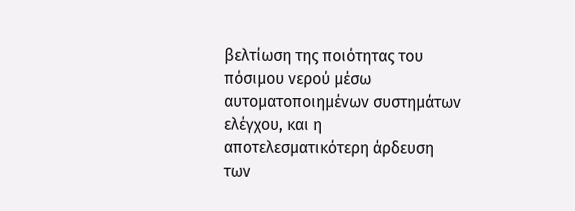βελτίωση της ποιότητας του πόσιμου νερού μέσω αυτοματοποιημένων συστημάτων ελέγχου, και η αποτελεσματικότερη άρδευση των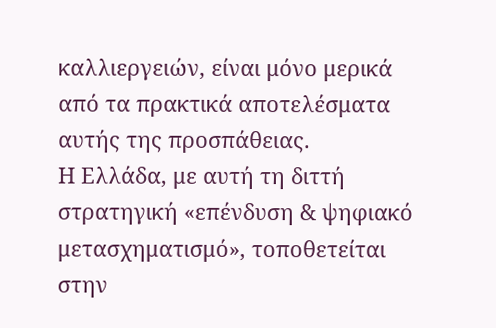καλλιεργειών, είναι μόνο μερικά από τα πρακτικά αποτελέσματα αυτής της προσπάθειας.
Η Ελλάδα, με αυτή τη διττή στρατηγική «επένδυση & ψηφιακό μετασχηματισμό», τοποθετείται στην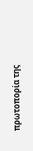πρωτοπορία της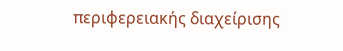περιφερειακής διαχείρισης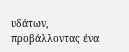υδάτων, προβάλλοντας ένα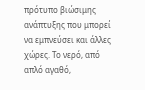πρότυπο βιώσιμης ανάπτυξης που μπορεί να εμπνεύσει και άλλες χώρες. Το νερό, από απλό αγαθό,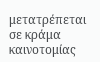μετατρέπεται σε κράμα καινοτομίας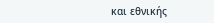και εθνικής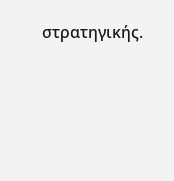στρατηγικής.